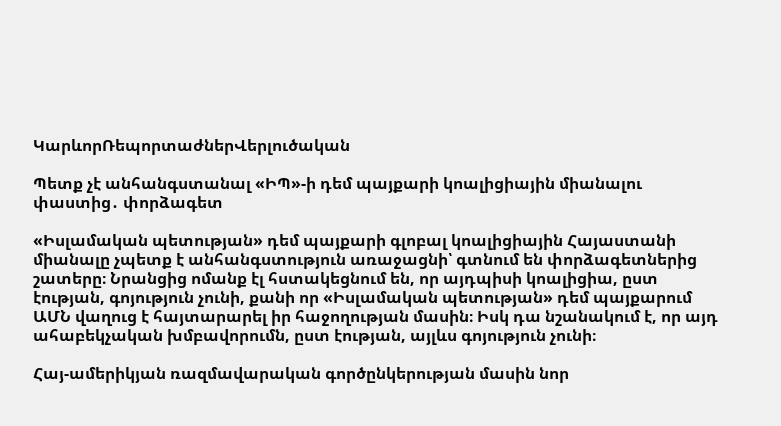ԿարևորՌեպորտաժներՎերլուծական

Պետք չէ անհանգստանալ «ԻՊ»-ի դեմ պայքարի կոալիցիային միանալու փաստից․ փորձագետ

«Իսլամական պետության» դեմ պայքարի գլոբալ կոալիցիային Հայաստանի միանալը չպետք է անհանգստություն առաջացնի՝ գտնում են փորձագետներից շատերը։ Նրանցից ոմանք էլ հստակեցնում են, որ այդպիսի կոալիցիա, ըստ էության, գոյություն չունի, քանի որ «Իսլամական պետության» դեմ պայքարում ԱՄՆ վաղուց է հայտարարել իր հաջողության մասին։ Իսկ դա նշանակում է, որ այդ ահաբեկչական խմբավորումն, ըստ էության, այլևս գոյություն չունի։

Հայ-ամերիկյան ռազմավարական գործընկերության մասին նոր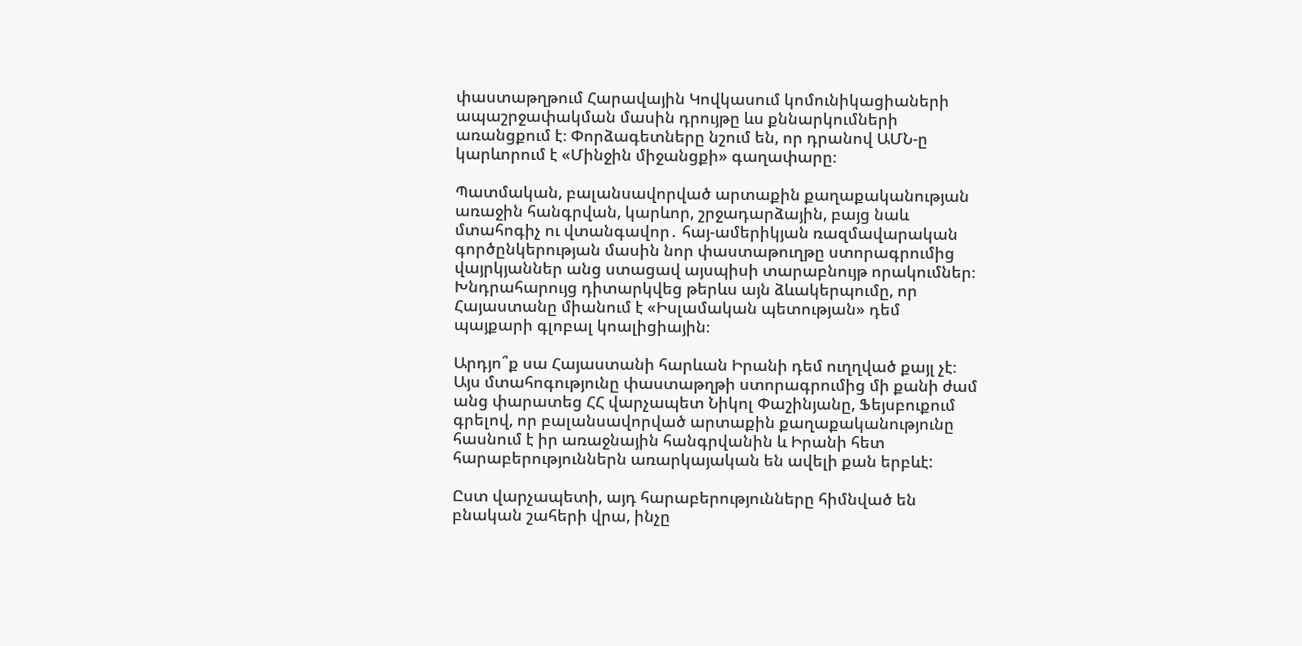փաստաթղթում Հարավային Կովկասում կոմունիկացիաների ապաշրջափակման մասին դրույթը ևս քննարկումների առանցքում է։ Փորձագետները նշում են, որ դրանով ԱՄՆ-ը կարևորում է «Մինջին միջանցքի» գաղափարը։

Պատմական, բալանսավորված արտաքին քաղաքականության առաջին հանգրվան, կարևոր, շրջադարձային, բայց նաև մտահոգիչ ու վտանգավոր․ հայ-ամերիկյան ռազմավարական գործընկերության մասին նոր փաստաթուղթը ստորագրումից վայրկյաններ անց ստացավ այսպիսի տարաբնույթ որակումներ։ Խնդրահարույց դիտարկվեց թերևս այն ձևակերպումը, որ Հայաստանը միանում է «Իսլամական պետության» դեմ պայքարի գլոբալ կոալիցիային։

Արդյո՞ք սա Հայաստանի հարևան Իրանի դեմ ուղղված քայլ չէ։ Այս մտահոգությունը փաստաթղթի ստորագրումից մի քանի ժամ անց փարատեց ՀՀ վարչապետ Նիկոլ Փաշինյանը, Ֆեյսբուքում գրելով, որ բալանսավորված արտաքին քաղաքականությունը հասնում է իր առաջնային հանգրվանին և Իրանի հետ հարաբերություններն առարկայական են ավելի քան երբևէ:

Ըստ վարչապետի, այդ հարաբերությունները հիմնված են բնական շահերի վրա, ինչը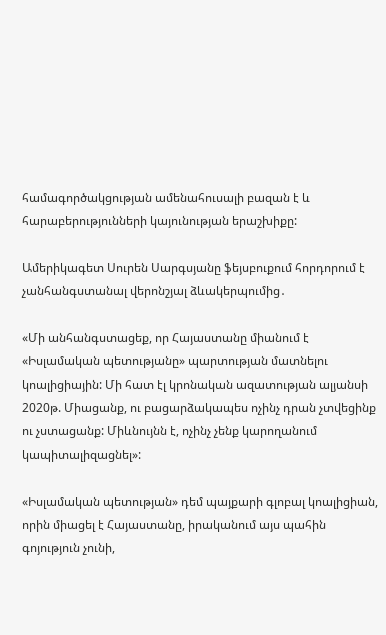համագործակցության ամենահուսալի բազան է և հարաբերությունների կայունության երաշխիքը:

Ամերիկագետ Սուրեն Սարգսյանը ֆեյսբուքում հորդորում է չանհանգստանալ վերոնշյալ ձևակերպումից․

«Մի անհանգստացեք, որ Հայաստանը միանում է «Իսլամական պետությանը» պարտության մատնելու կոալիցիային: Մի հատ էլ կրոնական ազատության ալյանսի 2020թ. Միացանք, ու բացարձակապես ոչինչ դրան չտվեցինք ու չստացանք: Միևնույնն է, ոչինչ չենք կարողանում կապիտալիզացնել»:

«Իսլամական պետության» դեմ պայքարի գլոբալ կոալիցիան, որին միացել է Հայաստանը, իրականում այս պահին գոյություն չունի,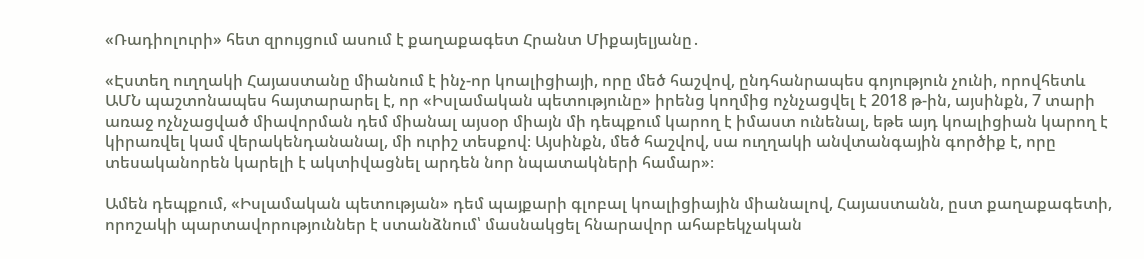«Ռադիոլուրի» հետ զրույցում ասում է քաղաքագետ Հրանտ Միքայելյանը․

«Էստեղ ուղղակի Հայաստանը միանում է ինչ-որ կոալիցիայի, որը մեծ հաշվով, ընդհանրապես գոյություն չունի, որովհետև ԱՄՆ պաշտոնապես հայտարարել է, որ «Իսլամական պետությունը» իրենց կողմից ոչնչացվել է 2018 թ-ին, այսինքն, 7 տարի առաջ ոչնչացված միավորման դեմ միանալ այսօր միայն մի դեպքում կարող է իմաստ ունենալ, եթե այդ կոալիցիան կարող է կիրառվել կամ վերակենդանանալ, մի ուրիշ տեսքով։ Այսինքն, մեծ հաշվով, սա ուղղակի անվտանգային գործիք է, որը տեսականորեն կարելի է ակտիվացնել արդեն նոր նպատակների համար»։

Ամեն դեպքում, «Իսլամական պետության» դեմ պայքարի գլոբալ կոալիցիային միանալով, Հայաստանն, ըստ քաղաքագետի, որոշակի պարտավորություններ է ստանձնում՝ մասնակցել հնարավոր ահաբեկչական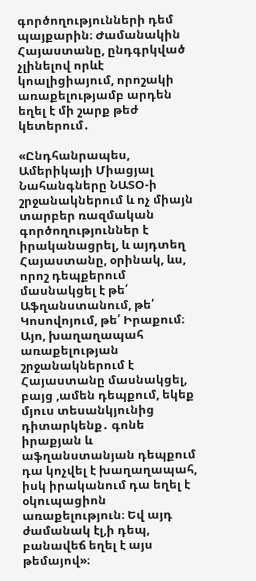գործողությունների դեմ պայքարին։ Ժամանակին Հայաստանը, ընդգրկված չլինելով որևէ կոալիցիայում, որոշակի առաքելությամբ արդեն եղել է մի շարք թեժ կետերում․

«Ընդհանրապես, Ամերիկայի Միացյալ Նահանգները ՆԱՏՕ-ի շրջանակներում և ոչ միայն տարբեր ռազմական գործողություններ է իրականացրել, և այդտեղ Հայաստանը, օրինակ, ևս, որոշ դեպքերում մասնակցել է թե՛ Աֆղանստանում, թե՛ Կոսովոյում, թե՛ Իրաքում։ Այո, խաղաղապահ առաքելության շրջանակներում է Հայաստանը մասնակցել, բայց ,ամեն դեպքում, եկեք մյուս տեսանկյունից դիտարկենք․ գոնե իրաքյան և աֆղանստանյան դեպքում դա կոչվել է խաղաղապահ, իսկ իրականում դա եղել է օկուպացիոն առաքելություն։ Եվ այդ ժամանակ էլ,ի դեպ, բանավեճ եղել է այս թեմայով»։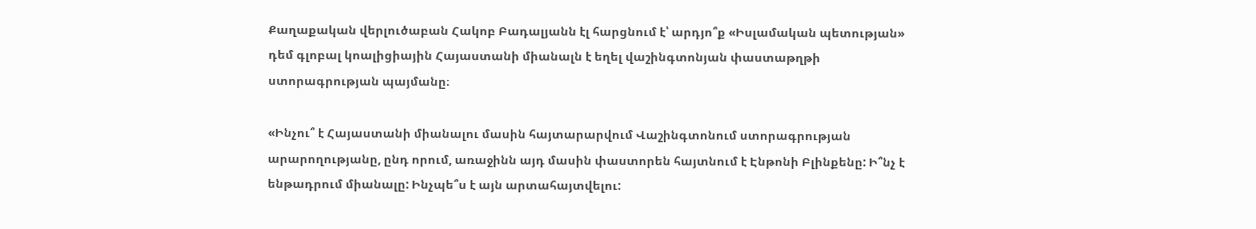Քաղաքական վերլուծաբան Հակոբ Բադալյանն էլ հարցնում է՝ արդյո՞ք «Իսլամական պետության» դեմ գլոբալ կոալիցիային Հայաստանի միանալն է եղել վաշինգտոնյան փաստաթղթի ստորագրության պայմանը։

«Ինչու՞ է Հայաստանի միանալու մասին հայտարարվում Վաշինգտոնում ստորագրության արարողությանը, ընդ որում, առաջինն այդ մասին փաստորեն հայտնում է Էնթոնի Բլինքենը: Ի՞նչ է ենթադրում միանալը: Ինչպե՞ս է այն արտահայտվելու: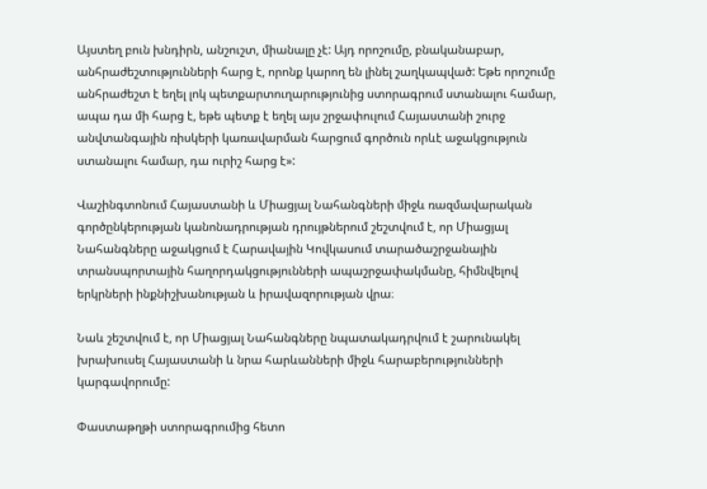Այստեղ բուն խնդիրն, անշուշտ, միանալը չէ: Այդ որոշումը, բնականաբար, անհրաժեշտությունների հարց է, որոնք կարող են լինել շաղկապված: Եթե որոշումը անհրաժեշտ է եղել լոկ պետքարտուղարությունից ստորագրում ստանալու համար, ապա դա մի հարց է, եթե պետք է եղել այս շրջափուլում Հայաստանի շուրջ անվտանգային ռիսկերի կառավարման հարցում գործուն որևէ աջակցություն ստանալու համար, դա ուրիշ հարց է»:

Վաշինգտոնում Հայաստանի և Միացյալ Նահանգների միջև ռազմավարական գործընկերության կանոնադրության դրույթներում շեշտվում է, որ Միացյալ Նահանգները աջակցում է Հարավային Կովկասում տարածաշրջանային տրանսպորտային հաղորդակցությունների ապաշրջափակմանը, հիմնվելով երկրների ինքնիշխանության և իրավազորության վրա։

Նաև շեշտվում է, որ Միացյալ Նահանգները նպատակադրվում է շարունակել խրախուսել Հայաստանի և նրա հարևանների միջև հարաբերությունների կարգավորումը:

Փաստաթղթի ստորագրումից հետո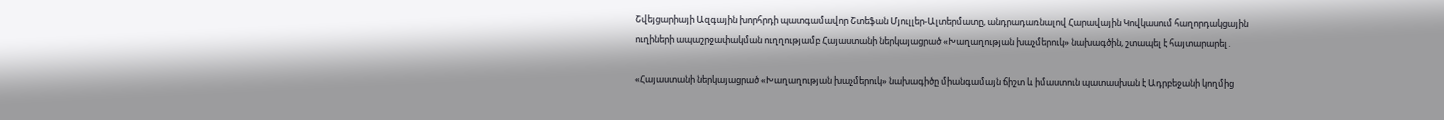Շվեյցարիայի Ազգային խորհրդի պատգամավոր Շտեֆան Մյուլլեր-Ալտերմատը, անդրադառնալով Հարավային Կովկասում հաղորդակցային ուղիների ապաշրջափակման ուղղությամբ Հայաստանի ներկայացրած «Խաղաղության խաչմերուկ» նախագծին, շտապել է հայտարարել․

«Հայաստանի ներկայացրած «Խաղաղության խաչմերուկ» նախագիծը միանգամայն ճիշտ և իմաստուն պատասխան է Ադրբեջանի կողմից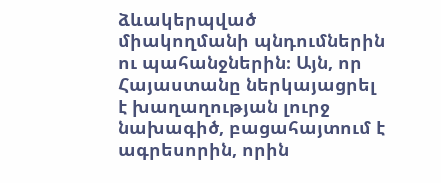ձևակերպված միակողմանի պնդումներին ու պահանջներին։ Այն, որ Հայաստանը ներկայացրել է խաղաղության լուրջ նախագիծ, բացահայտում է ագրեսորին, որին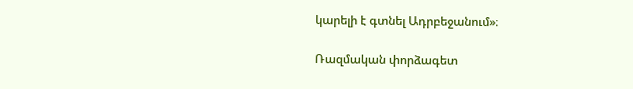կարելի է գտնել Ադրբեջանում»։

Ռազմական փորձագետ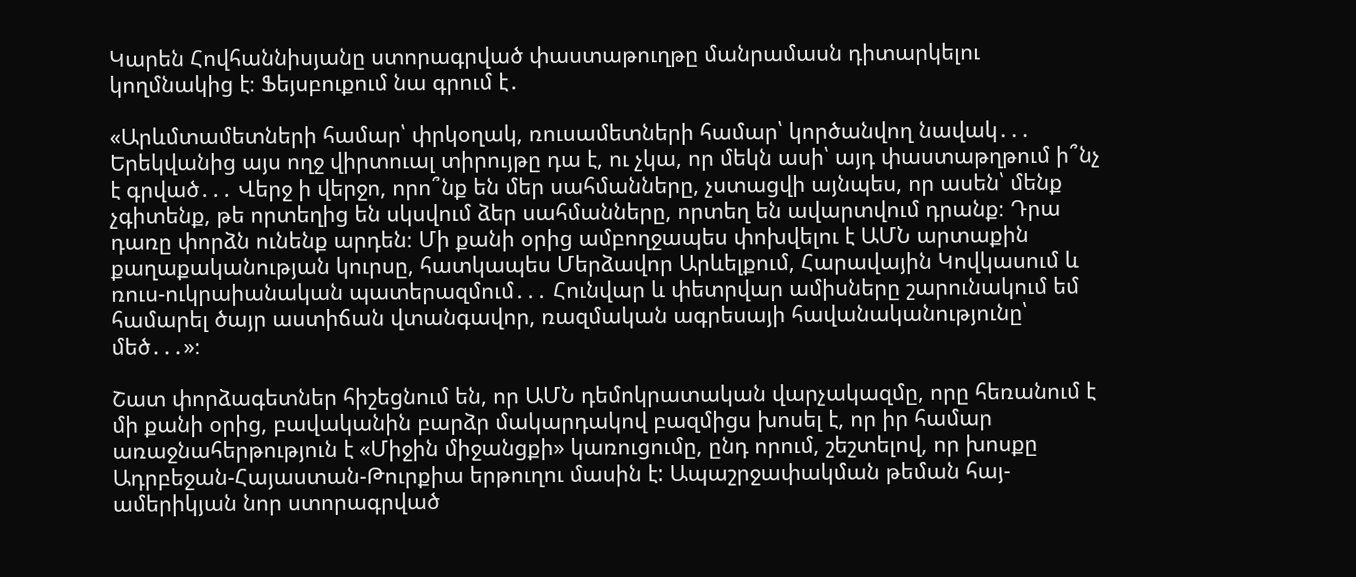Կարեն Հովհաննիսյանը ստորագրված փաստաթուղթը մանրամասն դիտարկելու կողմնակից է։ Ֆեյսբուքում նա գրում է․

«Արևմտամետների համար՝ փրկօղակ, ռուսամետների համար՝ կործանվող նավակ․․․ Երեկվանից այս ողջ վիրտուալ տիրույթը դա է, ու չկա, որ մեկն ասի՝ այդ փաստաթղթում ի՞նչ է գրված․․․ Վերջ ի վերջո, որո՞նք են մեր սահմանները, չստացվի այնպես, որ ասեն՝ մենք չգիտենք, թե որտեղից են սկսվում ձեր սահմանները, որտեղ են ավարտվում դրանք։ Դրա դառը փորձն ունենք արդեն։ Մի քանի օրից ամբողջապես փոխվելու է ԱՄՆ արտաքին քաղաքականության կուրսը, հատկապես Մերձավոր Արևելքում, Հարավային Կովկասում և ռուս-ուկրաիանական պատերազմում․․․ Հունվար և փետրվար ամիսները շարունակում եմ համարել ծայր աստիճան վտանգավոր, ռազմական ագրեսայի հավանականությունը՝ մեծ․․․»։

Շատ փորձագետներ հիշեցնում են, որ ԱՄՆ դեմոկրատական վարչակազմը, որը հեռանում է մի քանի օրից, բավականին բարձր մակարդակով բազմիցս խոսել է, որ իր համար առաջնահերթություն է «Միջին միջանցքի» կառուցումը, ընդ որում, շեշտելով, որ խոսքը Ադրբեջան-Հայաստան-Թուրքիա երթուղու մասին է: Ապաշրջափակման թեման հայ-ամերիկյան նոր ստորագրված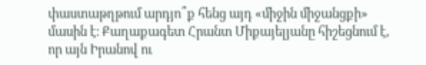փաստաթղթում արդյո՞ք հենց այդ «միջին միջանցքի» մասին է։ Քաղաքագետ Հրանտ Միքայելյանը հիշեցնում է, որ այն Իրանով ու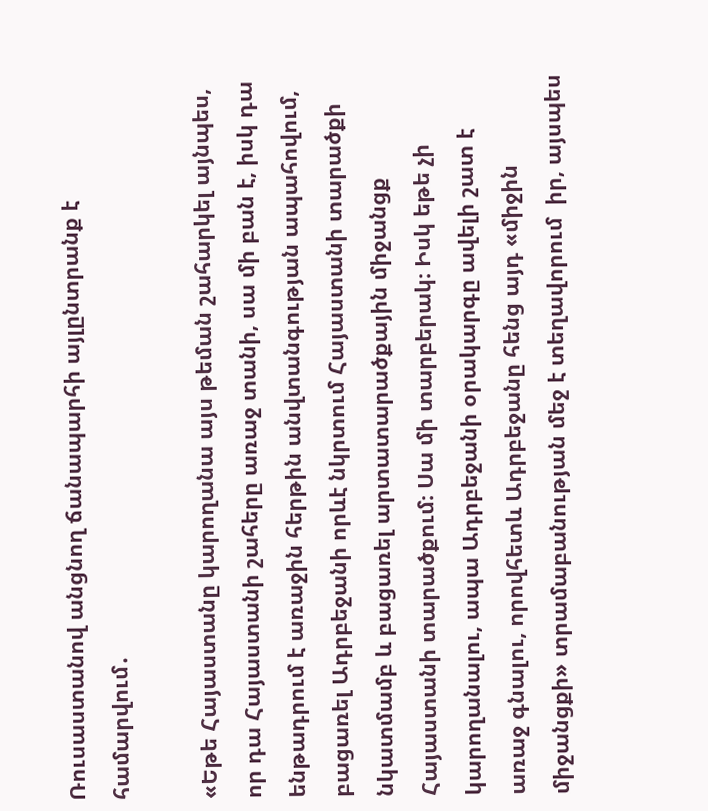Ռուսաստանով անցնող ճանապարհի այլընտրանք է համարվում․

«Եթե Հայաստանը կարողանա այս թեման շահարկել այնպես, որ դա Հայաստանի շահերը առաջ տանի, սա մի բան է, իսկ դա ենթադրում է առաջին հերթին անվտանգության ապահովում, բացառել Ադրբեջանի որևէ նկրտում Հայաստանի տարածքի նկատմամբ և բացառել արտատարածքային միջանցք Հայաստանի տարածքում։ Սա մի տարբերակ։ Իսկ եթե չի կարողանալու, ապա Ադրբեջանի օրակարգը ավելի շատ է առաջ գնալու, որովհետև Ադրբեջանը հենց այդ «միջին միջանցքի» տրամաբանության մեջ է տեղավորում  իր, այսպես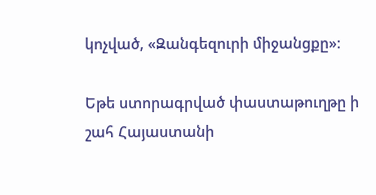կոչված, «Զանգեզուրի միջանցքը»։

Եթե ստորագրված փաստաթուղթը ի շահ Հայաստանի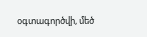օգտագործվի, մեծ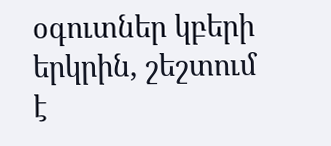օգուտներ կբերի երկրին, շեշտում է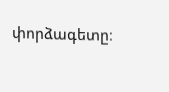փորձագետը։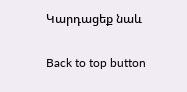Կարդացեք նաև

Back to top button